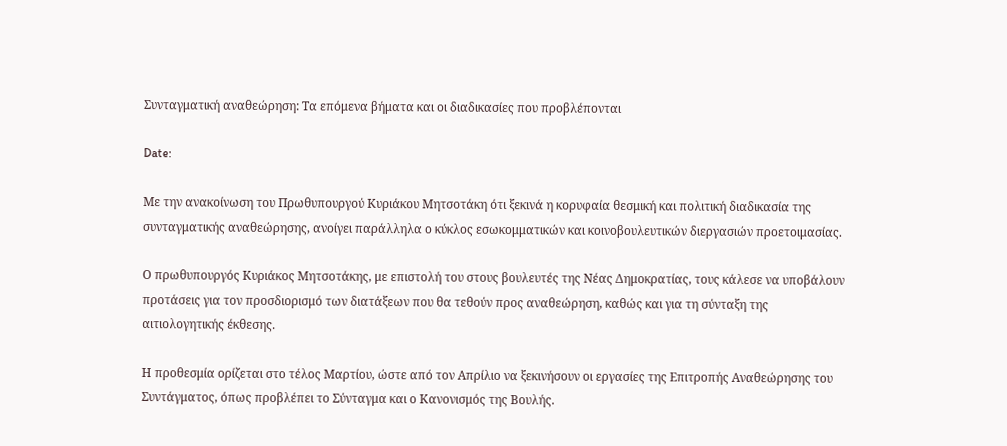Συνταγματική αναθεώρηση: Τα επόμενα βήματα και οι διαδικασίες που προβλέπονται

Date:

Με την ανακοίνωση του Πρωθυπουργού Κυριάκου Μητσοτάκη ότι ξεκινά η κορυφαία θεσμική και πολιτική διαδικασία της συνταγματικής αναθεώρησης, ανοίγει παράλληλα ο κύκλος εσωκομματικών και κοινοβουλευτικών διεργασιών προετοιμασίας.

Ο πρωθυπουργός Κυριάκος Μητσοτάκης, με επιστολή του στους βουλευτές της Νέας Δημοκρατίας, τους κάλεσε να υποβάλουν προτάσεις για τον προσδιορισμό των διατάξεων που θα τεθούν προς αναθεώρηση, καθώς και για τη σύνταξη της αιτιολογητικής έκθεσης.

Η προθεσμία ορίζεται στο τέλος Μαρτίου, ώστε από τον Απρίλιο να ξεκινήσουν οι εργασίες της Επιτροπής Αναθεώρησης του Συντάγματος, όπως προβλέπει το Σύνταγμα και ο Κανονισμός της Βουλής.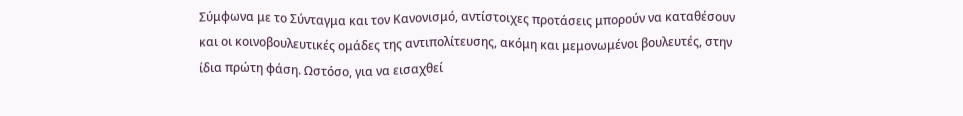Σύμφωνα με το Σύνταγμα και τον Κανονισμό, αντίστοιχες προτάσεις μπορούν να καταθέσουν και οι κοινοβουλευτικές ομάδες της αντιπολίτευσης, ακόμη και μεμονωμένοι βουλευτές, στην ίδια πρώτη φάση. Ωστόσο, για να εισαχθεί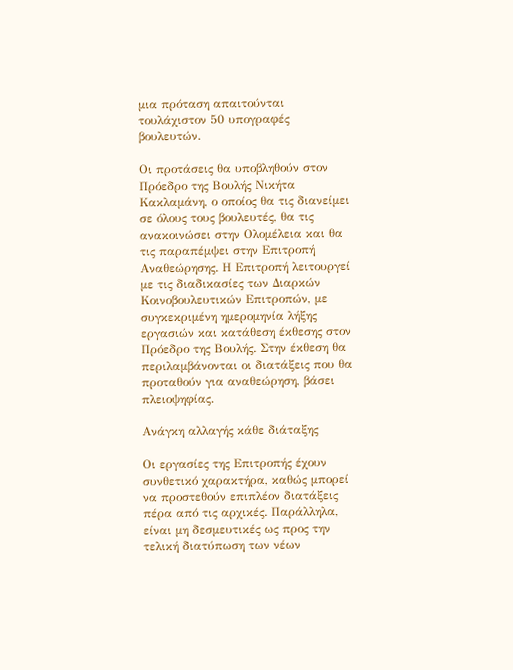μια πρόταση απαιτούνται τουλάχιστον 50 υπογραφές βουλευτών.

Οι προτάσεις θα υποβληθούν στον Πρόεδρο της Βουλής Νικήτα Κακλαμάνη, ο οποίος θα τις διανείμει σε όλους τους βουλευτές, θα τις ανακοινώσει στην Ολομέλεια και θα τις παραπέμψει στην Επιτροπή Αναθεώρησης. Η Επιτροπή λειτουργεί με τις διαδικασίες των Διαρκών Κοινοβουλευτικών Επιτροπών, με συγκεκριμένη ημερομηνία λήξης εργασιών και κατάθεση έκθεσης στον Πρόεδρο της Βουλής. Στην έκθεση θα περιλαμβάνονται οι διατάξεις που θα προταθούν για αναθεώρηση, βάσει πλειοψηφίας.

Ανάγκη αλλαγής κάθε διάταξης

Οι εργασίες της Επιτροπής έχουν συνθετικό χαρακτήρα, καθώς μπορεί να προστεθούν επιπλέον διατάξεις πέρα από τις αρχικές. Παράλληλα, είναι μη δεσμευτικές ως προς την τελική διατύπωση των νέων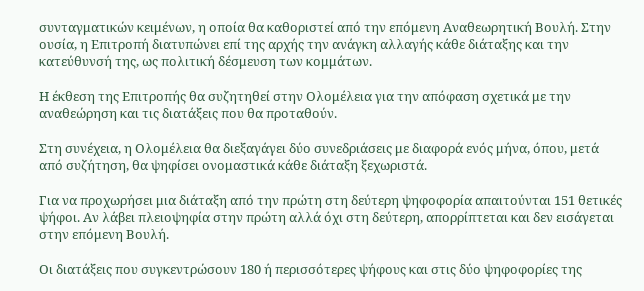συνταγματικών κειμένων, η οποία θα καθοριστεί από την επόμενη Αναθεωρητική Βουλή. Στην ουσία, η Επιτροπή διατυπώνει επί της αρχής την ανάγκη αλλαγής κάθε διάταξης και την κατεύθυνσή της, ως πολιτική δέσμευση των κομμάτων.

Η έκθεση της Επιτροπής θα συζητηθεί στην Ολομέλεια για την απόφαση σχετικά με την αναθεώρηση και τις διατάξεις που θα προταθούν.

Στη συνέχεια, η Ολομέλεια θα διεξαγάγει δύο συνεδριάσεις με διαφορά ενός μήνα, όπου, μετά από συζήτηση, θα ψηφίσει ονομαστικά κάθε διάταξη ξεχωριστά.

Για να προχωρήσει μια διάταξη από την πρώτη στη δεύτερη ψηφοφορία απαιτούνται 151 θετικές ψήφοι. Αν λάβει πλειοψηφία στην πρώτη αλλά όχι στη δεύτερη, απορρίπτεται και δεν εισάγεται στην επόμενη Βουλή.

Οι διατάξεις που συγκεντρώσουν 180 ή περισσότερες ψήφους και στις δύο ψηφοφορίες της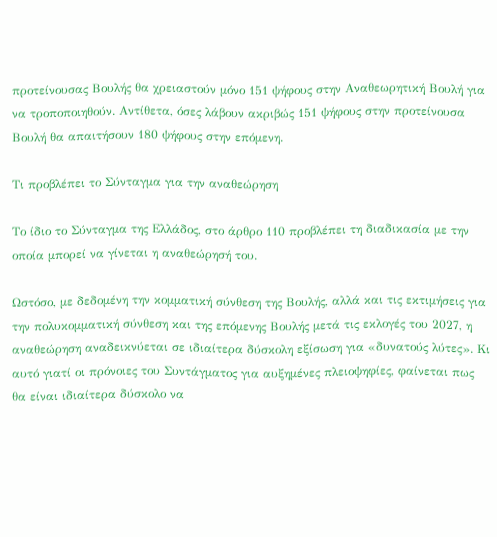προτείνουσας Βουλής θα χρειαστούν μόνο 151 ψήφους στην Αναθεωρητική Βουλή για να τροποποιηθούν. Αντίθετα, όσες λάβουν ακριβώς 151 ψήφους στην προτείνουσα Βουλή θα απαιτήσουν 180 ψήφους στην επόμενη.

Τι προβλέπει το Σύνταγμα για την αναθεώρηση

Το ίδιο το Σύνταγμα της Ελλάδος, στο άρθρο 110 προβλέπει τη διαδικασία με την οποία μπορεί να γίνεται η αναθεώρησή του.

Ωστόσο, με δεδομένη την κομματική σύνθεση της Βουλής, αλλά και τις εκτιμήσεις για την πολυκομματική σύνθεση και της επόμενης Βουλής μετά τις εκλογές του 2027, η αναθεώρηση αναδεικνύεται σε ιδιαίτερα δύσκολη εξίσωση για «δυνατούς λύτες». Κι αυτό γιατί οι πρόνοιες του Συντάγματος για αυξημένες πλειοψηφίες, φαίνεται πως θα είναι ιδιαίτερα δύσκολο να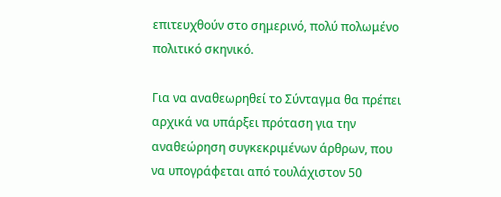επιτευχθούν στο σημερινό, πολύ πολωμένο πολιτικό σκηνικό.

Για να αναθεωρηθεί το Σύνταγμα θα πρέπει αρχικά να υπάρξει πρόταση για την αναθεώρηση συγκεκριμένων άρθρων, που να υπογράφεται από τουλάχιστον 50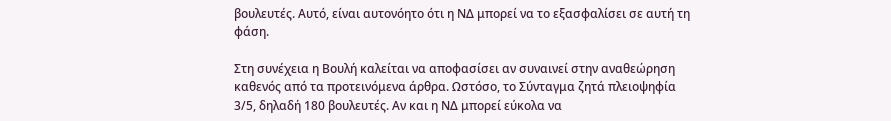βουλευτές. Αυτό, είναι αυτονόητο ότι η ΝΔ μπορεί να το εξασφαλίσει σε αυτή τη φάση.

Στη συνέχεια η Βουλή καλείται να αποφασίσει αν συναινεί στην αναθεώρηση καθενός από τα προτεινόμενα άρθρα. Ωστόσο, το Σύνταγμα ζητά πλειοψηφία 3/5, δηλαδή 180 βουλευτές. Αν και η ΝΔ μπορεί εύκολα να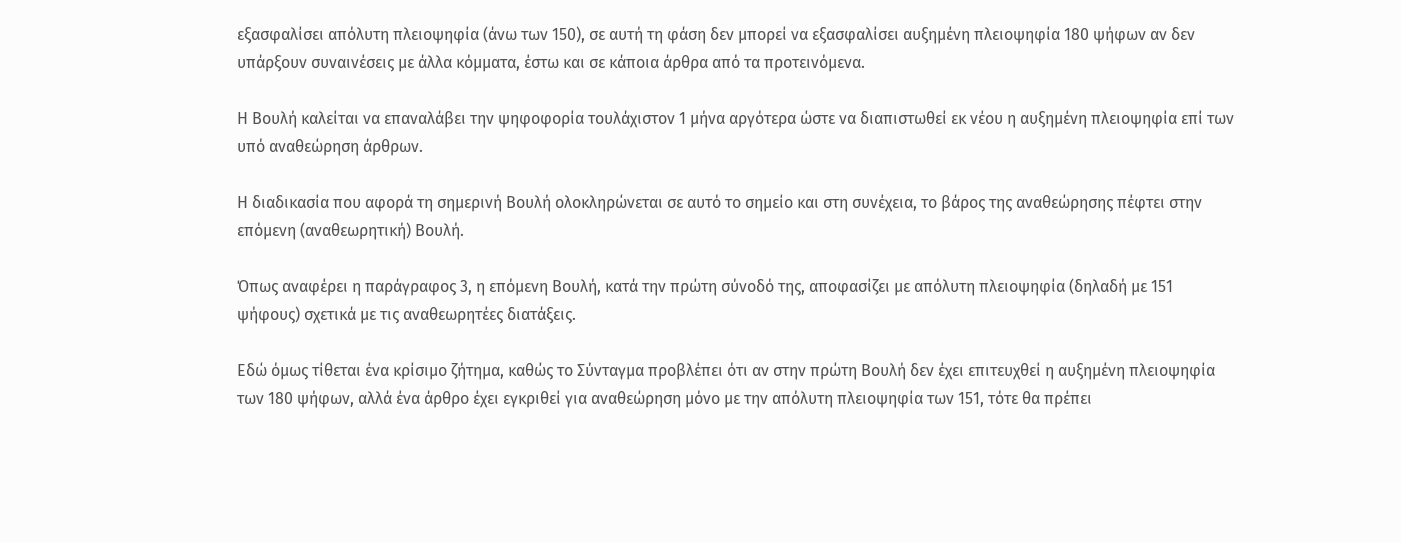εξασφαλίσει απόλυτη πλειοψηφία (άνω των 150), σε αυτή τη φάση δεν μπορεί να εξασφαλίσει αυξημένη πλειοψηφία 180 ψήφων αν δεν υπάρξουν συναινέσεις με άλλα κόμματα, έστω και σε κάποια άρθρα από τα προτεινόμενα.

Η Βουλή καλείται να επαναλάβει την ψηφοφορία τουλάχιστον 1 μήνα αργότερα ώστε να διαπιστωθεί εκ νέου η αυξημένη πλειοψηφία επί των υπό αναθεώρηση άρθρων.

Η διαδικασία που αφορά τη σημερινή Βουλή ολοκληρώνεται σε αυτό το σημείο και στη συνέχεια, το βάρος της αναθεώρησης πέφτει στην επόμενη (αναθεωρητική) Βουλή.

Όπως αναφέρει η παράγραφος 3, η επόμενη Boυλή, κατά την πρώτη σύνoδό της, απoφασίζει με απόλυτη πλειoψηφία (δηλαδή με 151 ψήφους) σχετικά με τις αναθεωρητέες διατάξεις.

Εδώ όμως τίθεται ένα κρίσιμο ζήτημα, καθώς το Σύνταγμα προβλέπει ότι αν στην πρώτη Βουλή δεν έχει επιτευχθεί η αυξημένη πλειοψηφία των 180 ψήφων, αλλά ένα άρθρο έχει εγκριθεί για αναθεώρηση μόνο με την απόλυτη πλειοψηφία των 151, τότε θα πρέπει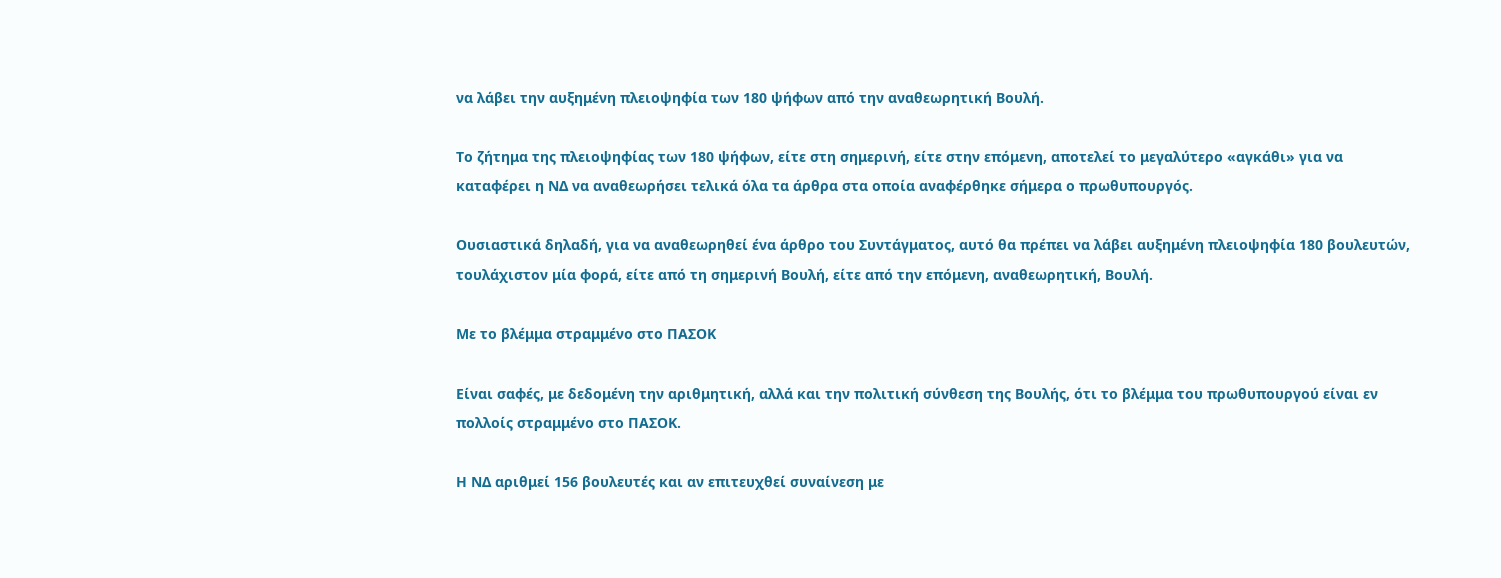να λάβει την αυξημένη πλειοψηφία των 180 ψήφων από την αναθεωρητική Βουλή.

Το ζήτημα της πλειοψηφίας των 180 ψήφων, είτε στη σημερινή, είτε στην επόμενη, αποτελεί το μεγαλύτερο «αγκάθι» για να καταφέρει η ΝΔ να αναθεωρήσει τελικά όλα τα άρθρα στα οποία αναφέρθηκε σήμερα ο πρωθυπουργός.

Ουσιαστικά δηλαδή, για να αναθεωρηθεί ένα άρθρο του Συντάγματος, αυτό θα πρέπει να λάβει αυξημένη πλειοψηφία 180 βουλευτών, τουλάχιστον μία φορά, είτε από τη σημερινή Βουλή, είτε από την επόμενη, αναθεωρητική, Βουλή.

Με το βλέμμα στραμμένο στο ΠΑΣΟΚ

Είναι σαφές, με δεδομένη την αριθμητική, αλλά και την πολιτική σύνθεση της Βουλής, ότι το βλέμμα του πρωθυπουργού είναι εν πολλοίς στραμμένο στο ΠΑΣΟΚ.

Η ΝΔ αριθμεί 156 βουλευτές και αν επιτευχθεί συναίνεση με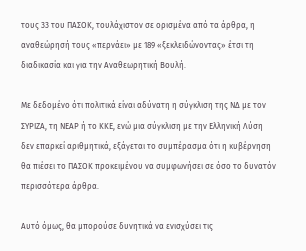τους 33 του ΠΑΣΟΚ, τουλάχιστον σε ορισμένα από τα άρθρα, η αναθεώρησή τους «περνάει» με 189 «ξεκλειδώνοντας» έτσι τη διαδικασία και για την Αναθεωρητική Βουλή.

Με δεδομένο ότι πολιτικά είναι αδύνατη η σύγκλιση της ΝΔ με τον ΣΥΡΙΖΑ, τη ΝΕΑΡ ή το ΚΚΕ, ενώ μια σύγκλιση με την Ελληνική Λύση δεν επαρκεί αριθμητικά, εξάγεται το συμπέρασμα ότι η κυβέρνηση θα πιέσει το ΠΑΣΟΚ προκειμένου να συμφωνήσει σε όσο το δυνατόν περισσότερα άρθρα.

Αυτό όμως, θα μπορούσε δυνητικά να ενισχύσει τις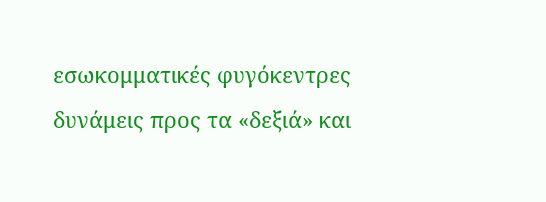εσωκομματικές φυγόκεντρες δυνάμεις προς τα «δεξιά» και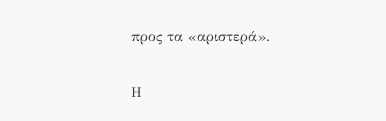προς τα «αριστερά».

Η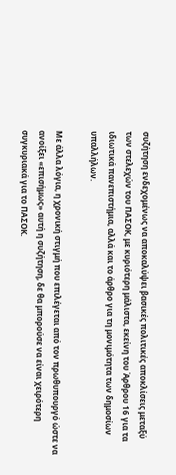συζήτηση ενδεχομένως να αποκαλύψει βασικές πολιτικές αποκλίσεις μεταξύ των στελεχών του ΠΑΣΟΚ, με κυριότερη μάλιστα, εκείνη του Άρθρου 16 για τα ιδιωτικά πανεπιστήμια, αλλά και το άρθρο για τη μονιμότητα των δημοσίων υπαλλήλων.

Με άλλα λόγια, η χρονική στιγμή που επιλέγεται από τον πρωθυπουργό ώστε να ανοίξει «επισήμως» αυτή η συζήτηση, δε θα μπορούσε να είναι χειρότερη συγκυριακά για το ΠΑΣΟΚ.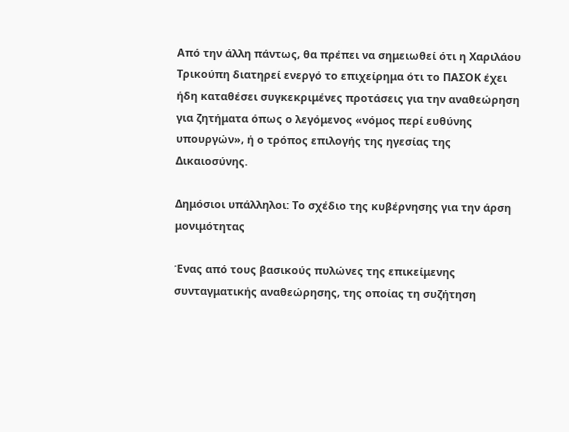Από την άλλη πάντως, θα πρέπει να σημειωθεί ότι η Χαριλάου Τρικούπη διατηρεί ενεργό το επιχείρημα ότι το ΠΑΣΟΚ έχει ήδη καταθέσει συγκεκριμένες προτάσεις για την αναθεώρηση για ζητήματα όπως ο λεγόμενος «νόμος περί ευθύνης υπουργών», ή ο τρόπος επιλογής της ηγεσίας της Δικαιοσύνης.

Δημόσιοι υπάλληλοι: Το σχέδιο της κυβέρνησης για την άρση μονιμότητας

Ένας από τους βασικούς πυλώνες της επικείμενης συνταγματικής αναθεώρησης, της οποίας τη συζήτηση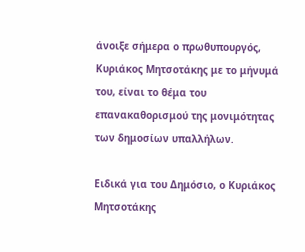άνοιξε σήμερα ο πρωθυπουργός, Κυριάκος Μητσοτάκης με το μήνυμά του, είναι το θέμα του επανακαθορισμού της μονιμότητας των δημοσίων υπαλλήλων.

Ειδικά για του Δημόσιο, ο Κυριάκος Μητσοτάκης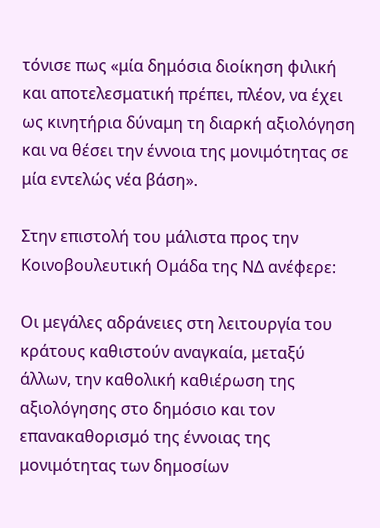τόνισε πως «μία δημόσια διοίκηση φιλική και αποτελεσματική πρέπει, πλέον, να έχει ως κινητήρια δύναμη τη διαρκή αξιολόγηση και να θέσει την έννοια της μονιμότητας σε μία εντελώς νέα βάση».

Στην επιστολή του μάλιστα προς την Κοινοβουλευτική Ομάδα της ΝΔ ανέφερε:

Οι μεγάλες αδράνειες στη λειτουργία του κράτους καθιστούν αναγκαία, μεταξύ άλλων, την καθολική καθιέρωση της αξιολόγησης στο δημόσιο και τον επανακαθορισμό της έννοιας της μονιμότητας των δημοσίων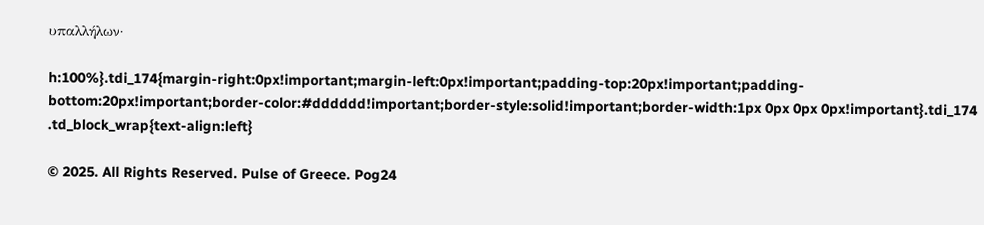υπαλλήλων·

h:100%}.tdi_174{margin-right:0px!important;margin-left:0px!important;padding-top:20px!important;padding-bottom:20px!important;border-color:#dddddd!important;border-style:solid!important;border-width:1px 0px 0px 0px!important}.tdi_174 .td_block_wrap{text-align:left}

© 2025. All Rights Reserved. Pulse of Greece. Pog24